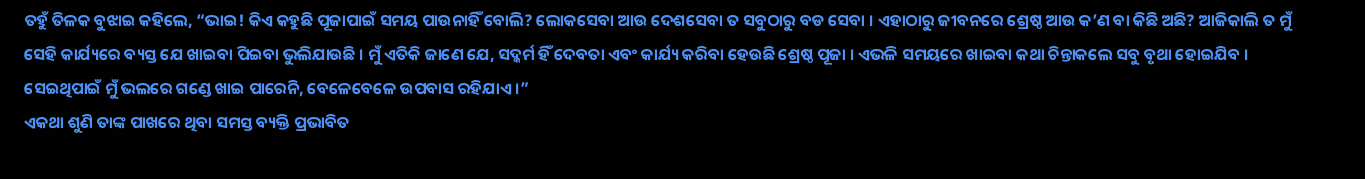ତହୁଁ ତିଳକ ବୁଝାଇ କହିଲେ, “ଭାଇ! କିଏ କହୁଛି ପୂଜାପାଇଁ ସମୟ ପାଉନାହିଁ ବୋଲି? ଲୋକସେବା ଆଉ ଦେଶସେବା ତ ସବୁଠାରୁ ବଡ ସେବା । ଏହାଠାରୁ ଜୀବନରେ ଶ୍ରେଷ୍ଠ ଆଉ କ’ଣ ବା କିଛି ଅଛି? ଆଜିକାଲି ତ ମୁଁ ସେହି କାର୍ଯ୍ୟରେ ବ୍ୟସ୍ତ ଯେ ଖାଇବା ପିଇବା ଭୁଲିଯାଉଛି । ମୁଁ ଏତିକି ଜାଣେ ଯେ, ସଦ୍କର୍ମ ହିଁ ଦେବତା ଏବଂ କାର୍ଯ୍ୟ କରିବା ହେଉଛି ଶ୍ରେଷ୍ଠ ପୂଜା । ଏଭଳି ସମୟରେ ଖାଇବା କଥା ଚିନ୍ତାକଲେ ସବୁ ବୃଥା ହୋଇଯିବ । ସେଇଥିପାଇଁ ମୁଁ ଭଲରେ ଗଣ୍ଡେ ଖାଇ ପାରେନି, ବେଳେବେଳେ ଉପବାସ ରହିଯାଏ ।”
ଏକଥା ଶୁଣି ତାଙ୍କ ପାଖରେ ଥିବା ସମସ୍ତ ବ୍ୟକ୍ତି ପ୍ରଭାବିତ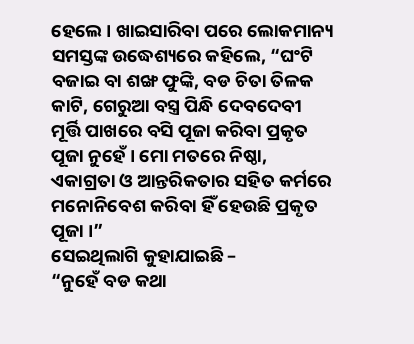ହେଲେ । ଖାଇସାରିବା ପରେ ଲୋକମାନ୍ୟ ସମସ୍ତଙ୍କ ଉଦ୍ଧେଶ୍ୟରେ କହିଲେ, “ଘଂଟି ବଜାଇ ବା ଶଙ୍ଖ ଫୁଙ୍କି, ବଡ ଚିତା ତିଳକ କାଟି, ଗେରୁଆ ବସ୍ତ୍ର ପିନ୍ଧି ଦେବଦେବୀ ମୂର୍ତ୍ତି ପାଖରେ ବସି ପୂଜା କରିବା ପ୍ରକୃତ ପୂଜା ନୁହେଁ । ମୋ ମତରେ ନିଷ୍ଠା, ଏକାଗ୍ରତା ଓ ଆନ୍ତରିକତାର ସହିତ କର୍ମରେ ମନୋନିବେଶ କରିବା ହିଁ ହେଉଛି ପ୍ରକୃତ ପୂଜା ।”
ସେଇଥିଲାଗି କୁହାଯାଇଛି –
“ନୁହେଁ ବଡ କଥା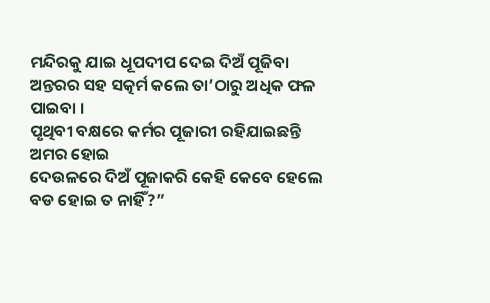ମନ୍ଦିରକୁ ଯାଇ ଧୂପଦୀପ ଦେଇ ଦିଅଁ ପୂଜିବା
ଅନ୍ତରର ସହ ସତ୍କର୍ମ କଲେ ତା’ଠାରୁ ଅଧିକ ଫଳ ପାଇବା ।
ପୃଥିବୀ ବକ୍ଷରେ କର୍ମର ପୂଜାରୀ ରହିଯାଇଛନ୍ତି ଅମର ହୋଇ
ଦେଉଳରେ ଦିଅଁ ପୂଜାକରି କେହି କେବେ ହେଲେ ବଡ ହୋଇ ତ ନାହିଁ?”